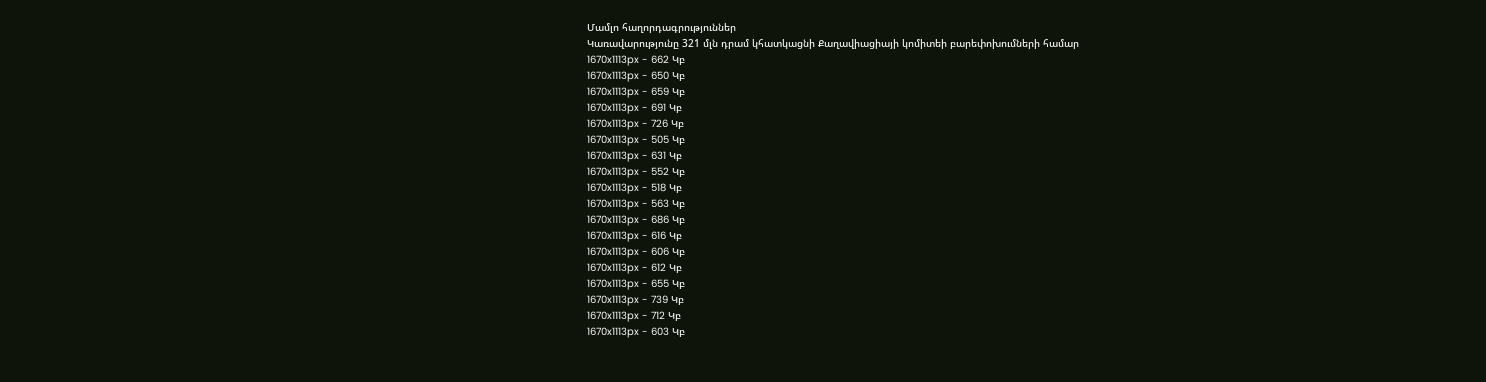Մամլո հաղորդագրություններ
Կառավարությունը 321 մլն դրամ կհատկացնի Քաղավիացիայի կոմիտեի բարեփոխումների համար
1670x1113px - 662 Կբ
1670x1113px - 650 Կբ
1670x1113px - 659 Կբ
1670x1113px - 691 Կբ
1670x1113px - 726 Կբ
1670x1113px - 505 Կբ
1670x1113px - 631 Կբ
1670x1113px - 552 Կբ
1670x1113px - 518 Կբ
1670x1113px - 563 Կբ
1670x1113px - 686 Կբ
1670x1113px - 616 Կբ
1670x1113px - 606 Կբ
1670x1113px - 612 Կբ
1670x1113px - 655 Կբ
1670x1113px - 739 Կբ
1670x1113px - 712 Կբ
1670x1113px - 603 Կբ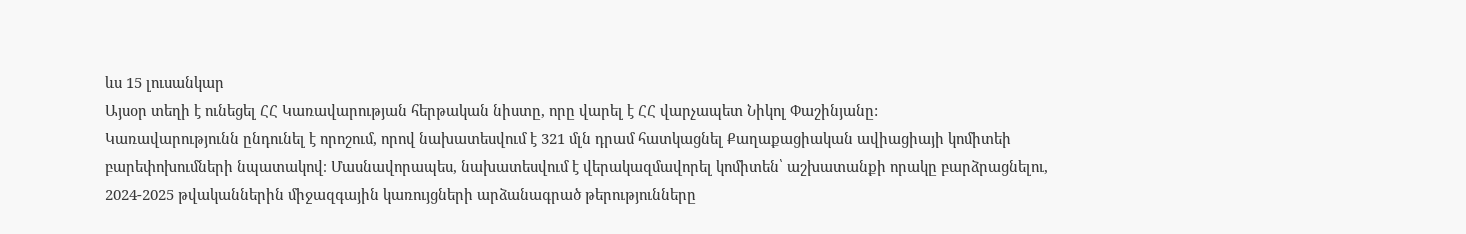ևս 15 լուսանկար
Այսօր տեղի է ունեցել ՀՀ Կառավարության հերթական նիստը, որը վարել է ՀՀ վարչապետ Նիկոլ Փաշինյանը:
Կառավարությունն ընդունել է որոշում, որով նախատեսվում է 321 մլն դրամ հատկացնել Քաղաքացիական ավիացիայի կոմիտեի բարեփոխումների նպատակով։ Մասնավորապես, նախատեսվում է վերակազմավորել կոմիտեն՝ աշխատանքի որակը բարձրացնելու, 2024-2025 թվականներին միջազգային կառույցների արձանագրած թերությունները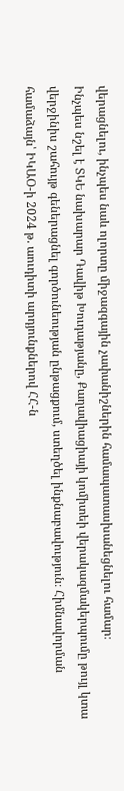վերացնելու, ինչպես նաև ոլորտը միջազգային չափանիշներին համապատասխանեցնելու համար։
Ինչպես նշել է ՏԿԵ նախարար Դավիթ Խուդաթյանը, Քաղավիացիայի կոմիտեի վերակազմակերպումը թույլ կտա վերջինիս շահույթ գեներացնել գործունեության ընթացքում, ստեղծել ինքնաբավություն։ Հիմնավորման համաձայն՝ ԻԿԱՕ-ի 2024 թ. աուդիտի արդյունքներով ՀՀ-ն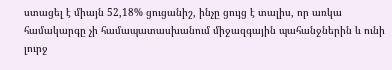ստացել է միայն 52,18% ցուցանիշ, ինչը ցույց է տալիս, որ առկա համակարգը չի համապատասխանում միջազգային պահանջներին և ունի լուրջ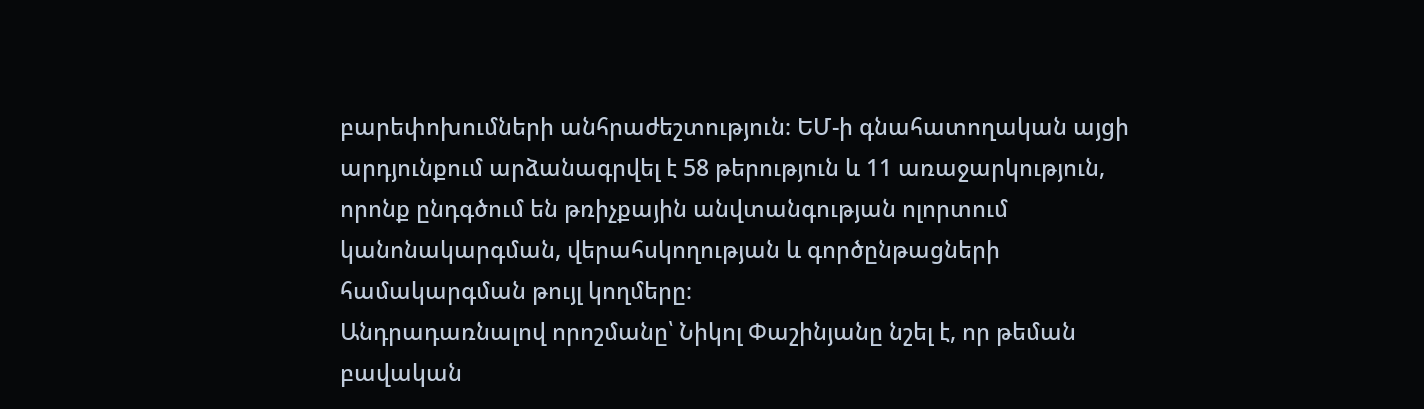բարեփոխումների անհրաժեշտություն։ ԵՄ-ի գնահատողական այցի արդյունքում արձանագրվել է 58 թերություն և 11 առաջարկություն, որոնք ընդգծում են թռիչքային անվտանգության ոլորտում կանոնակարգման, վերահսկողության և գործընթացների համակարգման թույլ կողմերը։
Անդրադառնալով որոշմանը՝ Նիկոլ Փաշինյանը նշել է, որ թեման բավական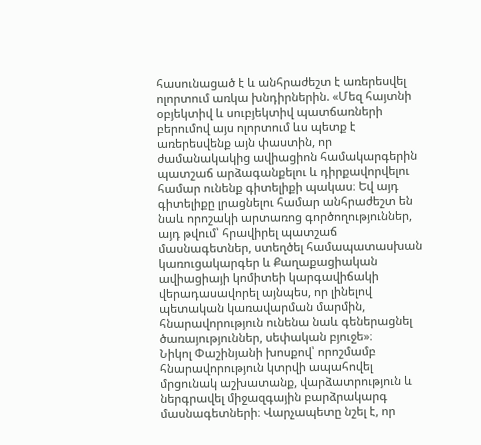հասունացած է և անհրաժեշտ է առերեսվել ոլորտում առկա խնդիրներին. «Մեզ հայտնի օբյեկտիվ և սուբյեկտիվ պատճառների բերումով այս ոլորտում ևս պետք է առերեսվենք այն փաստին, որ ժամանակակից ավիացիոն համակարգերին պատշաճ արձագանքելու և դիրքավորվելու համար ունենք գիտելիքի պակաս։ Եվ այդ գիտելիքը լրացնելու համար անհրաժեշտ են նաև որոշակի արտառոց գործողություններ, այդ թվում՝ հրավիրել պատշաճ մասնագետներ, ստեղծել համապատասխան կառուցակարգեր և Քաղաքացիական ավիացիայի կոմիտեի կարգավիճակի վերադասավորել այնպես, որ լինելով պետական կառավարման մարմին, հնարավորություն ունենա նաև գեներացնել ծառայություններ, սեփական բյուջե»։
Նիկոլ Փաշինյանի խոսքով՝ որոշմամբ հնարավորություն կտրվի ապահովել մրցունակ աշխատանք, վարձատրություն և ներգրավել միջազգային բարձրակարգ մասնագետների։ Վարչապետը նշել է, որ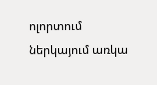ոլորտում ներկայում առկա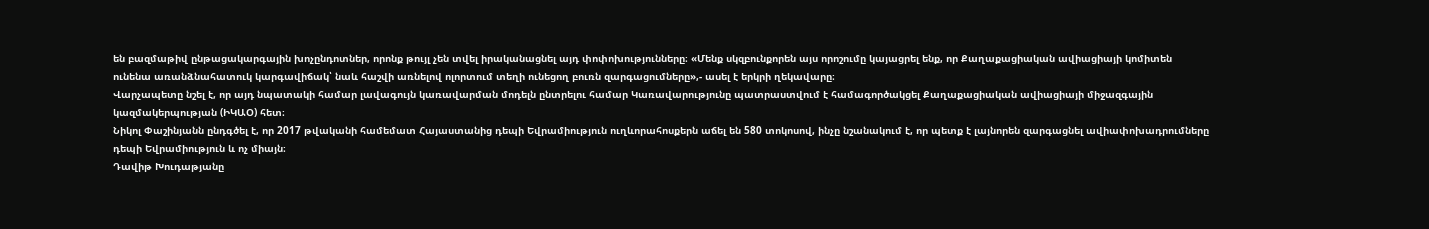են բազմաթիվ ընթացակարգային խոչընդոտներ, որոնք թույլ չեն տվել իրականացնել այդ փոփոխությունները։ «Մենք սկզբունքորեն այս որոշումը կայացրել ենք, որ Քաղաքացիական ավիացիայի կոմիտեն ունենա առանձնահատուկ կարգավիճակ՝ նաև հաշվի առնելով ոլորտում տեղի ունեցող բուռն զարգացումները»,- ասել է երկրի ղեկավարը։
Վարչապետը նշել է, որ այդ նպատակի համար լավագույն կառավարման մոդելն ընտրելու համար Կառավարությունը պատրաստվում է համագործակցել Քաղաքացիական ավիացիայի միջազգային կազմակերպության (ԻԿԱՕ) հետ։
Նիկոլ Փաշինյանն ընդգծել է, որ 2017 թվականի համեմատ Հայաստանից դեպի Եվրամիություն ուղևորահոսքերն աճել են 580 տոկոսով, ինչը նշանակում է, որ պետք է լայնորեն զարգացնել ավիափոխադրումները դեպի Եվրամիություն և ոչ միայն։
Դավիթ Խուդաթյանը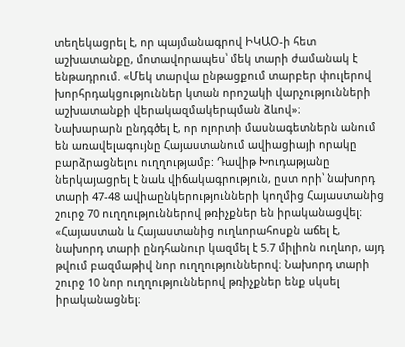տեղեկացրել է, որ պայմանագրով ԻԿԱՕ-ի հետ աշխատանքը, մոտավորապես՝ մեկ տարի ժամանակ է ենթադրում. «Մեկ տարվա ընթացքում տարբեր փուլերով խորհրդակցություններ կտան որոշակի վարչությունների աշխատանքի վերակազմակերպման ձևով»։
Նախարարն ընդգծել է, որ ոլորտի մասնագետներն անում են առավելագույնը Հայաստանում ավիացիայի որակը բարձրացնելու ուղղությամբ: Դավիթ Խուդաթյանը ներկայացրել է նաև վիճակագրություն, ըստ որի՝ նախորդ տարի 47-48 ավիաընկերությունների կողմից Հայաստանից շուրջ 70 ուղղություններով թռիչքներ են իրականացվել։ «Հայաստան և Հայաստանից ուղևորահոսքն աճել է, նախորդ տարի ընդհանուր կազմել է 5.7 միլիոն ուղևոր, այդ թվում բազմաթիվ նոր ուղղություններով։ Նախորդ տարի շուրջ 10 նոր ուղղություններով թռիչքներ ենք սկսել իրականացնել։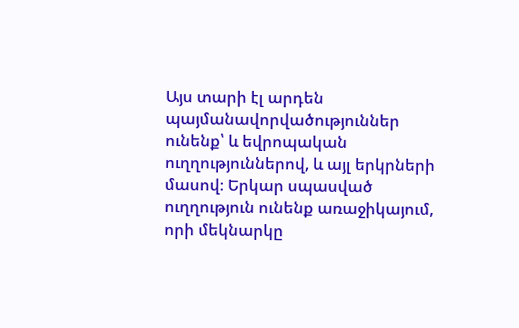Այս տարի էլ արդեն պայմանավորվածություններ ունենք՝ և եվրոպական ուղղություններով, և այլ երկրների մասով։ Երկար սպասված ուղղություն ունենք առաջիկայում, որի մեկնարկը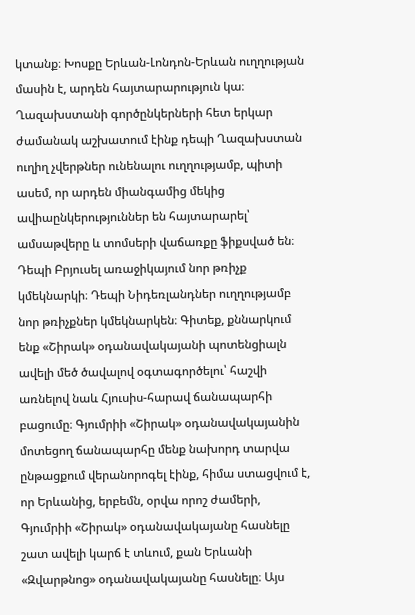կտանք։ Խոսքը Երևան-Լոնդոն-Երևան ուղղության մասին է, արդեն հայտարարություն կա։ Ղազախստանի գործընկերների հետ երկար ժամանակ աշխատում էինք դեպի Ղազախստան ուղիղ չվերթներ ունենալու ուղղությամբ, պիտի ասեմ, որ արդեն միանգամից մեկից ավիաընկերություններ են հայտարարել՝ ամսաթվերը և տոմսերի վաճառքը ֆիքսված են։ Դեպի Բրյուսել առաջիկայում նոր թռիչք կմեկնարկի։ Դեպի Նիդեռլանդներ ուղղությամբ նոր թռիչքներ կմեկնարկեն։ Գիտեք, քննարկում ենք «Շիրակ» օդանավակայանի պոտենցիալն ավելի մեծ ծավալով օգտագործելու՝ հաշվի առնելով նաև Հյուսիս-հարավ ճանապարհի բացումը։ Գյումրիի «Շիրակ» օդանավակայանին մոտեցող ճանապարհը մենք նախորդ տարվա ընթացքում վերանորոգել էինք, հիմա ստացվում է, որ Երևանից, երբեմն, օրվա որոշ ժամերի, Գյումրիի «Շիրակ» օդանավակայանը հասնելը շատ ավելի կարճ է տևում, քան Երևանի «Զվարթնոց» օդանավակայանը հասնելը։ Այս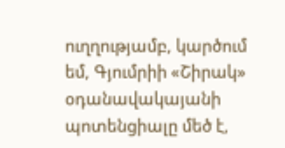ուղղությամբ, կարծում եմ, Գյումրիի «Շիրակ» օդանավակայանի պոտենցիալը մեծ է,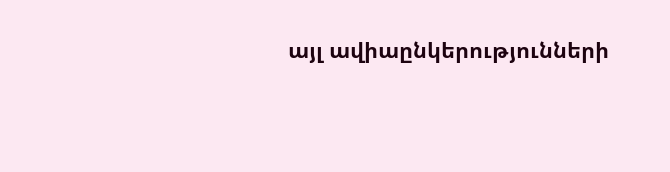այլ ավիաընկերությունների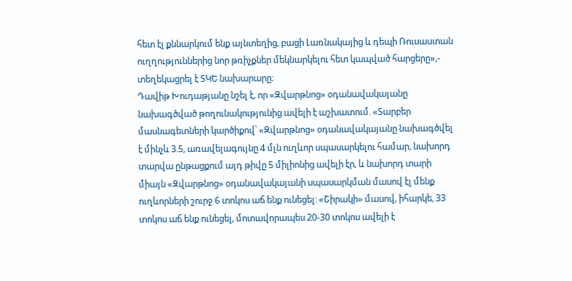հետ էլ քննարկում ենք այնտեղից, բացի Լառնակայից և դեպի Ռուսաստան ուղղություններից նոր թռիչքներ մեկնարկելու հետ կապված հարցերը»,- տեղեկացրել է ՏԿԵ նախարարը։
Դավիթ Խուդաթյանը նշել է, որ «Զվարթնոց» օդանավակայանը նախագծված թողունակությունից ավելի է աշխատում. «Տարբեր մասնագետների կարծիքով՝ «Զվարթնոց» օդանավակայանը նախագծվել է մինչև 3.5, առավելագույնը 4 մլն ուղևոր սպասարկելու համար, նախորդ տարվա ընթացքում այդ թիվը 5 միլիոնից ավելի էր, և նախորդ տարի միայն «Զվարթնոց» օդանավակայանի սպասարկման մասով էլ մենք ուղևորների շուրջ 6 տոկոս աճ ենք ունեցել: «Շիրակի» մասով, իհարկե, 33 տոկոս աճ ենք ունեցել, մոտավորապես 20-30 տոկոս ավելի է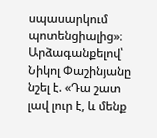սպասարկում պոտենցիալից»։
Արձագանքելով՝ Նիկոլ Փաշինյանը նշել է. «Դա շատ լավ լուր է, և մենք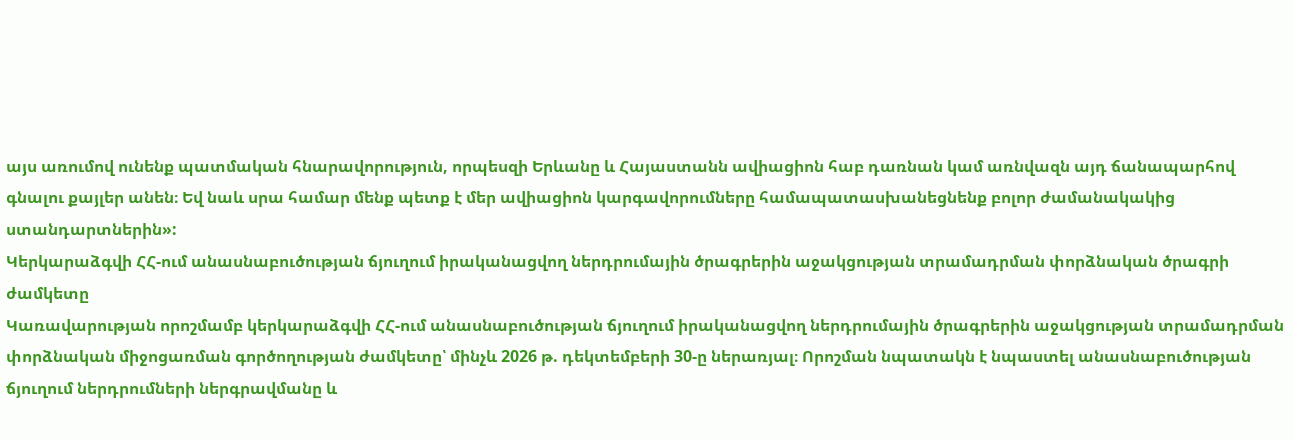այս առումով ունենք պատմական հնարավորություն, որպեսզի Երևանը և Հայաստանն ավիացիոն հաբ դառնան կամ առնվազն այդ ճանապարհով գնալու քայլեր անեն։ Եվ նաև սրա համար մենք պետք է մեր ավիացիոն կարգավորումները համապատասխանեցնենք բոլոր ժամանակակից ստանդարտներին»:
Կերկարաձգվի ՀՀ-ում անասնաբուծության ճյուղում իրականացվող ներդրումային ծրագրերին աջակցության տրամադրման փորձնական ծրագրի ժամկետը
Կառավարության որոշմամբ կերկարաձգվի ՀՀ-ում անասնաբուծության ճյուղում իրականացվող ներդրումային ծրագրերին աջակցության տրամադրման փորձնական միջոցառման գործողության ժամկետը՝ մինչև 2026 թ. դեկտեմբերի 30-ը ներառյալ։ Որոշման նպատակն է նպաստել անասնաբուծության ճյուղում ներդրումների ներգրավմանը և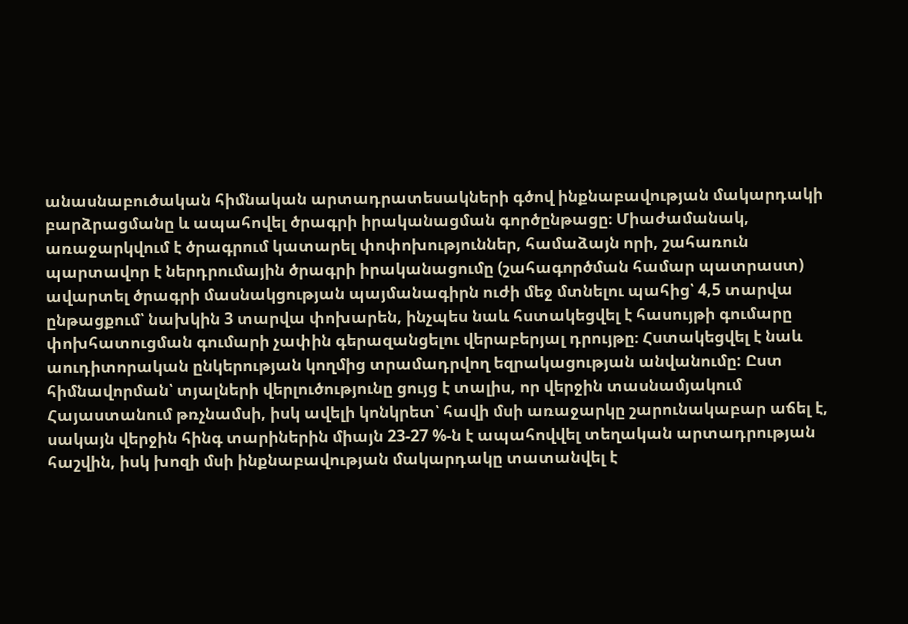անասնաբուծական հիմնական արտադրատեսակների գծով ինքնաբավության մակարդակի բարձրացմանը և ապահովել ծրագրի իրականացման գործընթացը։ Միաժամանակ, առաջարկվում է ծրագրում կատարել փոփոխություններ, համաձայն որի, շահառուն պարտավոր է ներդրումային ծրագրի իրականացումը (շահագործման համար պատրաստ) ավարտել ծրագրի մասնակցության պայմանագիրն ուժի մեջ մտնելու պահից՝ 4,5 տարվա ընթացքում՝ նախկին 3 տարվա փոխարեն, ինչպես նաև հստակեցվել է հասույթի գումարը փոխհատուցման գումարի չափին գերազանցելու վերաբերյալ դրույթը։ Հստակեցվել է նաև աուդիտորական ընկերության կողմից տրամադրվող եզրակացության անվանումը: Ըստ հիմնավորման՝ տյալների վերլուծությունը ցույց է տալիս, որ վերջին տասնամյակում Հայաստանում թռչնամսի, իսկ ավելի կոնկրետ՝ հավի մսի առաջարկը շարունակաբար աճել է, սակայն վերջին հինգ տարիներին միայն 23-27 %-ն է ապահովվել տեղական արտադրության հաշվին, իսկ խոզի մսի ինքնաբավության մակարդակը տատանվել է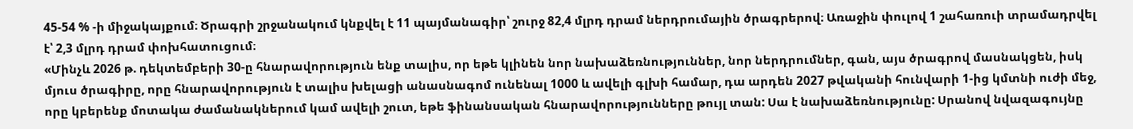45-54 % -ի միջակայքում։ Ծրագրի շրջանակում կնքվել է 11 պայմանագիր՝ շուրջ 82,4 մլրդ դրամ ներդրումային ծրագրերով։ Առաջին փուլով 1 շահառուի տրամադրվել է՝ 2,3 մլրդ դրամ փոխհատուցում։
«Մինչև 2026 թ. դեկտեմբերի 30-ը հնարավորություն ենք տալիս, որ եթե կլինեն նոր նախաձեռնություններ, նոր ներդրումներ, գան, այս ծրագրով մասնակցեն, իսկ մյուս ծրագիրը, որը հնարավորություն է տալիս խելացի անասնագոմ ունենալ 1000 և ավելի գլխի համար, դա արդեն 2027 թվականի հունվարի 1-ից կմտնի ուժի մեջ, որը կբերենք մոտակա ժամանակներում կամ ավելի շուտ, եթե ֆինանսական հնարավորությունները թույլ տան: Սա է նախաձեռնությունը: Սրանով նվազագույնը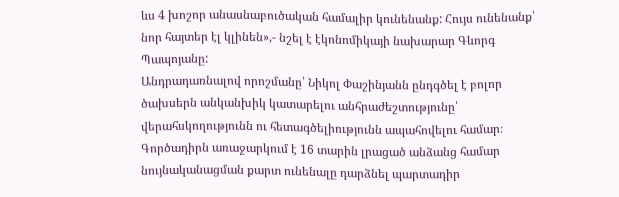ևս 4 խոշոր անասնաբուծական համալիր կունենանք: Հույս ունենանք՝ նոր հայտեր էլ կլինեն»,- նշել է էկոնոմիկայի նախարար Գևորգ Պապոյանը:
Անդրադառնալով որոշմանը՝ Նիկոլ Փաշինյանն ընդգծել է բոլոր ծախսերն անկանխիկ կատարելու անհրաժեշտությունը՝ վերահսկողությունն ու հետագծելիությունն ապահովելու համար։
Գործադիրն առաջարկում է 16 տարին լրացած անձանց համար նույնականացման քարտ ունենալը դարձնել պարտադիր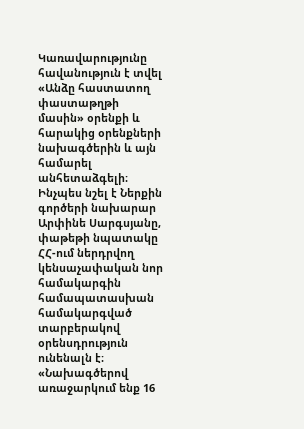Կառավարությունը հավանություն է տվել «Անձը հաստատող փաստաթղթի մասին» օրենքի և հարակից օրենքների նախագծերին և այն համարել անհետաձգելի։ Ինչպես նշել է Ներքին գործերի նախարար Արփինե Սարգսյանը, փաթեթի նպատակը ՀՀ-ում ներդրվող կենսաչափական նոր համակարգին համապատասխան համակարգված տարբերակով օրենսդրություն ունենալն է։ «Նախագծերով առաջարկում ենք 16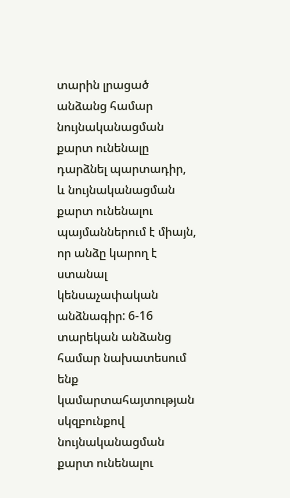տարին լրացած անձանց համար նույնականացման քարտ ունենալը դարձնել պարտադիր, և նույնականացման քարտ ունենալու պայմաններում է միայն, որ անձը կարող է ստանալ կենսաչափական անձնագիր: 6-16 տարեկան անձանց համար նախատեսում ենք կամարտահայտության սկզբունքով նույնականացման քարտ ունենալու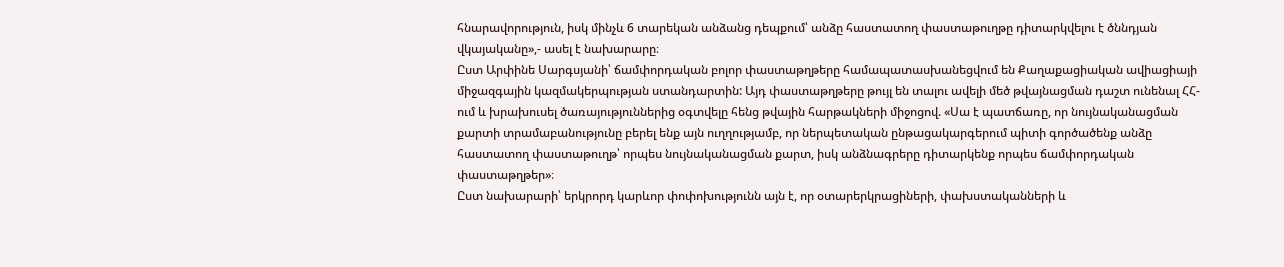հնարավորություն, իսկ մինչև 6 տարեկան անձանց դեպքում՝ անձը հաստատող փաստաթուղթը դիտարկվելու է ծննդյան վկայականը»,- ասել է նախարարը։
Ըստ Արփինե Սարգսյանի՝ ճամփորդական բոլոր փաստաթղթերը համապատասխանեցվում են Քաղաքացիական ավիացիայի միջազգային կազմակերպության ստանդարտին: Այդ փաստաթղթերը թույլ են տալու ավելի մեծ թվայնացման դաշտ ունենալ ՀՀ-ում և խրախուսել ծառայություններից օգտվելը հենց թվային հարթակների միջոցով. «Սա է պատճառը, որ նույնականացման քարտի տրամաբանությունը բերել ենք այն ուղղությամբ, որ ներպետական ընթացակարգերում պիտի գործածենք անձը հաստատող փաստաթուղթ՝ որպես նույնականացման քարտ, իսկ անձնագրերը դիտարկենք որպես ճամփորդական փաստաթղթեր»։
Ըստ նախարարի՝ երկրորդ կարևոր փոփոխությունն այն է, որ օտարերկրացիների, փախստականների և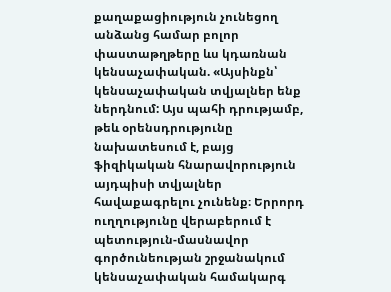քաղաքացիություն չունեցող անձանց համար բոլոր փաստաթղթերը ևս կդառնան կենսաչափական. «Այսինքն՝ կենսաչափական տվյալներ ենք ներդնում: Այս պահի դրությամբ, թեև օրենսդրությունը նախատեսում է, բայց ֆիզիկական հնարավորություն այդպիսի տվյալներ հավաքագրելու չունենք։ Երրորդ ուղղությունը վերաբերում է պետություն-մասնավոր գործունեության շրջանակում կենսաչափական համակարգ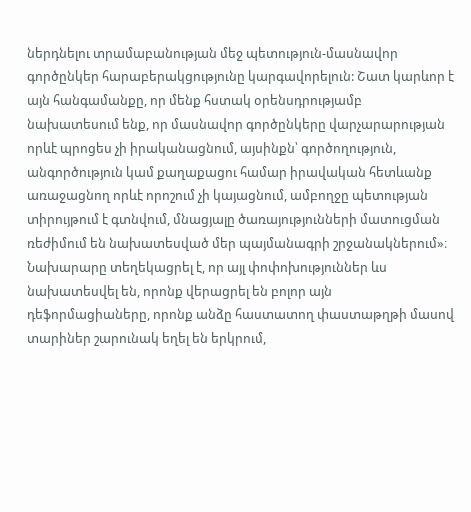ներդնելու տրամաբանության մեջ պետություն-մասնավոր գործընկեր հարաբերակցությունը կարգավորելուն: Շատ կարևոր է այն հանգամանքը, որ մենք հստակ օրենսդրությամբ նախատեսում ենք, որ մասնավոր գործընկերը վարչարարության որևէ պրոցես չի իրականացնում, այսինքն՝ գործողություն, անգործություն կամ քաղաքացու համար իրավական հետևանք առաջացնող որևէ որոշում չի կայացնում, ամբողջը պետության տիրույթում է գտնվում, մնացյալը ծառայությունների մատուցման ռեժիմում են նախատեսված մեր պայմանագրի շրջանակներում»։
Նախարարը տեղեկացրել է, որ այլ փոփոխություններ ևս նախատեսվել են, որոնք վերացրել են բոլոր այն դեֆորմացիաները, որոնք անձը հաստատող փաստաթղթի մասով տարիներ շարունակ եղել են երկրում,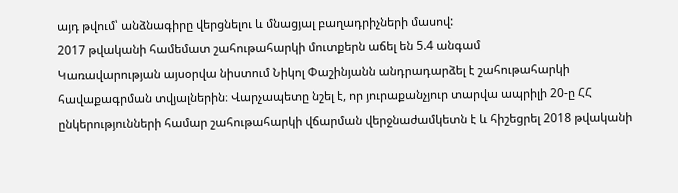այդ թվում՝ անձնագիրը վերցնելու և մնացյալ բաղադրիչների մասով:
2017 թվականի համեմատ շահութահարկի մուտքերն աճել են 5.4 անգամ
Կառավարության այսօրվա նիստում Նիկոլ Փաշինյանն անդրադարձել է շահութահարկի հավաքագրման տվյալներին։ Վարչապետը նշել է, որ յուրաքանչյուր տարվա ապրիլի 20-ը ՀՀ ընկերությունների համար շահութահարկի վճարման վերջնաժամկետն է և հիշեցրել 2018 թվականի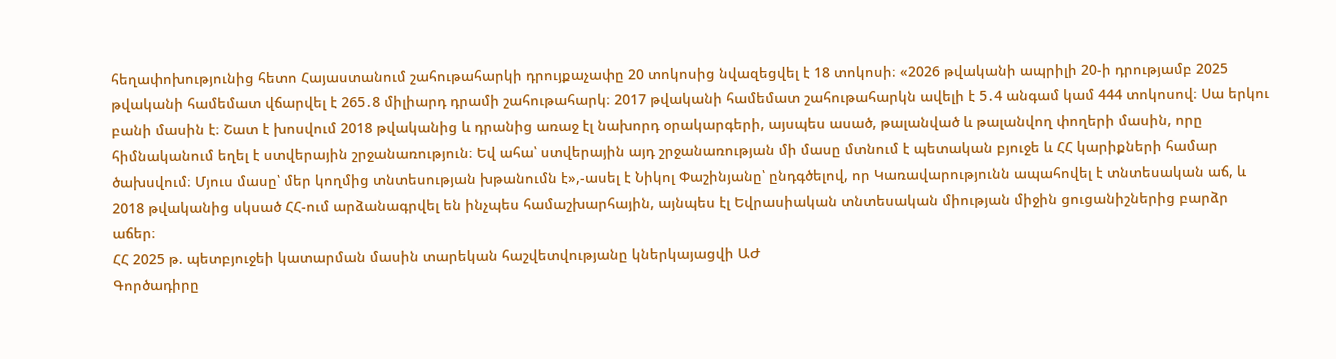հեղափոխությունից հետո Հայաստանում շահութահարկի դրույքաչափը 20 տոկոսից նվազեցվել է 18 տոկոսի։ «2026 թվականի ապրիլի 20-ի դրությամբ 2025 թվականի համեմատ վճարվել է 265․8 միլիարդ դրամի շահութահարկ։ 2017 թվականի համեմատ շահութահարկն ավելի է 5․4 անգամ կամ 444 տոկոսով։ Սա երկու բանի մասին է։ Շատ է խոսվում 2018 թվականից և դրանից առաջ էլ նախորդ օրակարգերի, այսպես ասած, թալանված և թալանվող փողերի մասին, որը հիմնականում եղել է ստվերային շրջանառություն։ Եվ ահա՝ ստվերային այդ շրջանառության մի մասը մտնում է պետական բյուջե և ՀՀ կարիքների համար ծախսվում։ Մյուս մասը՝ մեր կողմից տնտեսության խթանումն է»,-ասել է Նիկոլ Փաշինյանը՝ ընդգծելով, որ Կառավարությունն ապահովել է տնտեսական աճ, և 2018 թվականից սկսած ՀՀ-ում արձանագրվել են ինչպես համաշխարհային, այնպես էլ Եվրասիական տնտեսական միության միջին ցուցանիշներից բարձր աճեր։
ՀՀ 2025 թ. պետբյուջեի կատարման մասին տարեկան հաշվետվությանը կներկայացվի ԱԺ
Գործադիրը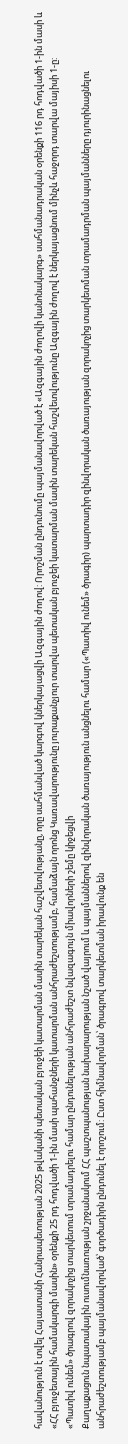հավանություն է տվել Հայաստանի Հանրապետության 2025 թվականի պետական բյուջեի կատարման մասին տարեկան հաշվետվությանը, որը սահմանված կարգով կներկայացվի Ազգային ժողով: Որոշման ընդունումը պայմանավորված է «Ազգային ժողովի կանոնակարգ» սահմանադրական օրենքի 116 րդ հոդվածի 1-ին մասի և «ՀՀ բյուջետային համակարգի մասին» օրենքի 25 րդ հոդվածի 1-ին մասի պահանջների կատարման անհրաժեշտությամբ, համաձայն որոնց Կառավարությունը յուրաքանչյուր տարվա պետական բյուջեի կատարման մասին տարեկան հաշվետվությունը Ազգային ժողով է ներկայացնում մինչև հաջորդ տարվա մայիսի 1-ը:
«Պատիվ ունեմ» ծրագրով զորակոչից տարկետում տրամադրելու համար ընդունելության անհրաժեշտ նվազագույն միավորների շեմը կիջեցվի
Քաղաքացուն նպատակային ուսումնառության շրջանակում ՀՀ պաշտպանության նախարարության նշած վայրում և պայմաններով զինվորական ծառայություն անցնելու համար («Պատիվ ունեմ» ծրագիր) պարտադիր զինվորական ծառայության զորակոչից տարկետման տրամադրման պայմանները դյուրինացնելու անհրաժեշտությամբ պայմանավորված՝ գործադիրն ընդունել է որոշում: Ըստ հիմնավորման՝ ծրագրով տարկետման իրավունք են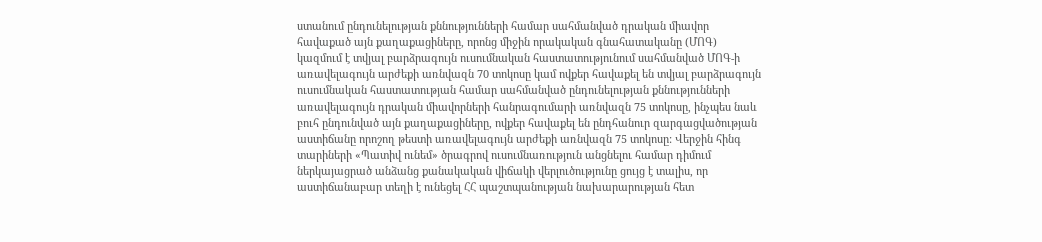ստանում ընդունելության քննությունների համար սահմանված դրական միավոր հավաքած այն քաղաքացիները, որոնց միջին որակական գնահատականը (ՄՈԳ) կազմում է տվյալ բարձրագույն ուսումնական հաստատությունում սահմանված ՄՈԳ-ի առավելագույն արժեքի առնվազն 70 տոկոսը կամ ովքեր հավաքել են տվյալ բարձրագույն ուսումնական հաստատության համար սահմանված ընդունելության քննությունների առավելագույն դրական միավորների հանրագումարի առնվազն 75 տոկոսը, ինչպես նաև բուհ ընդունված այն քաղաքացիները, ովքեր հավաքել են ընդհանուր զարգացվածության աստիճանը որոշող թեստի առավելագույն արժեքի առնվազն 75 տոկոսը: Վերջին հինգ տարիների «Պատիվ ունեմ» ծրագրով ուսումնառություն անցնելու համար դիմում ներկայացրած անձանց քանակական վիճակի վերլուծությունը ցույց է տալիս, որ աստիճանաբար տեղի է ունեցել ՀՀ պաշտպանության նախարարության հետ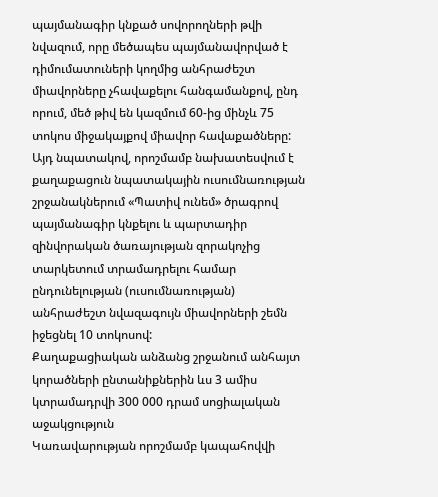պայմանագիր կնքած սովորողների թվի նվազում, որը մեծապես պայմանավորված է դիմումատուների կողմից անհրաժեշտ միավորները չհավաքելու հանգամանքով, ընդ որում, մեծ թիվ են կազմում 60-ից մինչև 75 տոկոս միջակայքով միավոր հավաքածները: Այդ նպատակով, որոշմամբ նախատեսվում է քաղաքացուն նպատակային ուսումնառության շրջանակներում «Պատիվ ունեմ» ծրագրով պայմանագիր կնքելու և պարտադիր զինվորական ծառայության զորակոչից տարկետում տրամադրելու համար ընդունելության (ուսումնառության) անհրաժեշտ նվազագույն միավորների շեմն իջեցնել 10 տոկոսով:
Քաղաքացիական անձանց շրջանում անհայտ կորածների ընտանիքներին ևս 3 ամիս կտրամադրվի 300 000 դրամ սոցիալական աջակցություն
Կառավարության որոշմամբ կապահովվի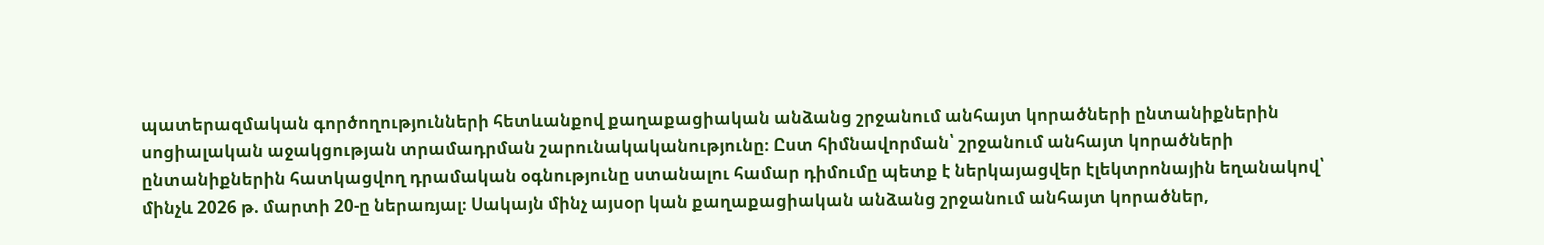պատերազմական գործողությունների հետևանքով քաղաքացիական անձանց շրջանում անհայտ կորածների ընտանիքներին սոցիալական աջակցության տրամադրման շարունակականությունը։ Ըստ հիմնավորման՝ շրջանում անհայտ կորածների ընտանիքներին հատկացվող դրամական օգնությունը ստանալու համար դիմումը պետք է ներկայացվեր էլեկտրոնային եղանակով՝ մինչև 2026 թ. մարտի 20-ը ներառյալ։ Սակայն մինչ այսօր կան քաղաքացիական անձանց շրջանում անհայտ կորածներ,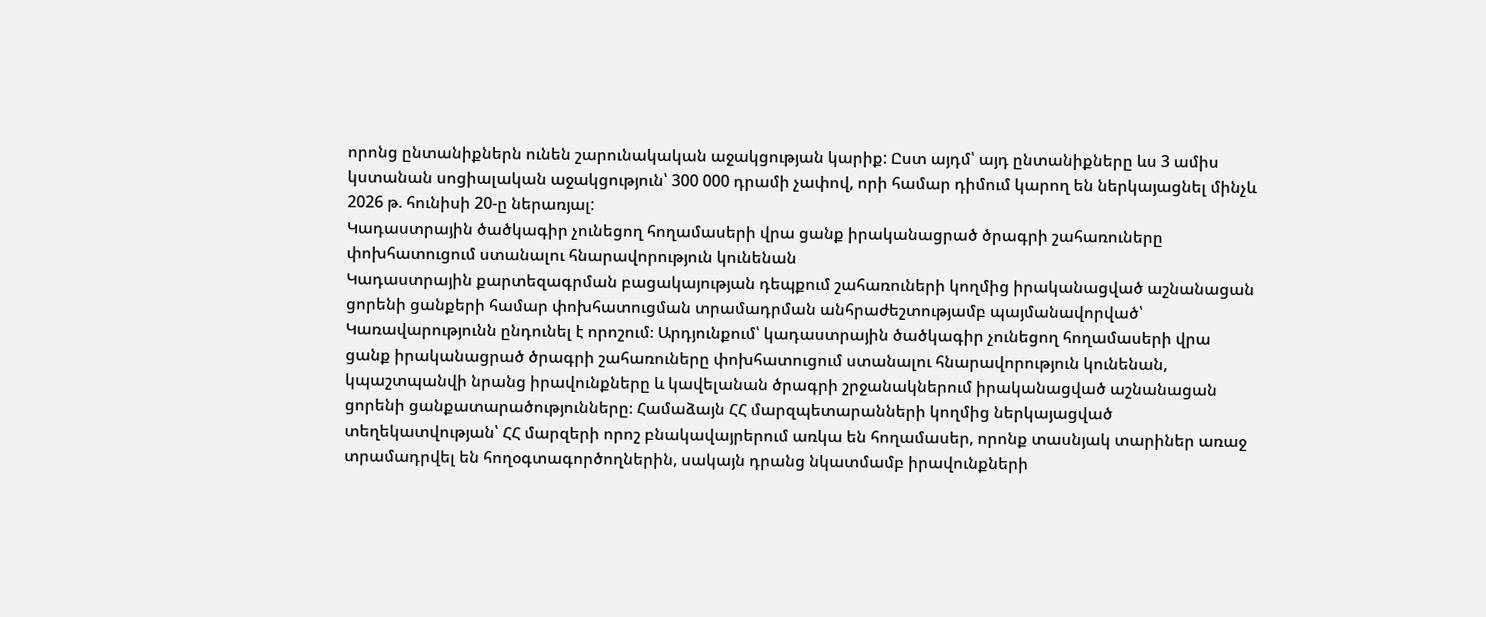որոնց ընտանիքներն ունեն շարունակական աջակցության կարիք: Ըստ այդմ՝ այդ ընտանիքները ևս 3 ամիս կստանան սոցիալական աջակցություն՝ 300 000 դրամի չափով, որի համար դիմում կարող են ներկայացնել մինչև 2026 թ. հունիսի 20-ը ներառյալ:
Կադաստրային ծածկագիր չունեցող հողամասերի վրա ցանք իրականացրած ծրագրի շահառուները փոխհատուցում ստանալու հնարավորություն կունենան
Կադաստրային քարտեզագրման բացակայության դեպքում շահառուների կողմից իրականացված աշնանացան ցորենի ցանքերի համար փոխհատուցման տրամադրման անհրաժեշտությամբ պայմանավորված՝ Կառավարությունն ընդունել է որոշում։ Արդյունքում՝ կադաստրային ծածկագիր չունեցող հողամասերի վրա ցանք իրականացրած ծրագրի շահառուները փոխհատուցում ստանալու հնարավորություն կունենան, կպաշտպանվի նրանց իրավունքները և կավելանան ծրագրի շրջանակներում իրականացված աշնանացան ցորենի ցանքատարածությունները։ Համաձայն ՀՀ մարզպետարանների կողմից ներկայացված տեղեկատվության՝ ՀՀ մարզերի որոշ բնակավայրերում առկա են հողամասեր, որոնք տասնյակ տարիներ առաջ տրամադրվել են հողօգտագործողներին, սակայն դրանց նկատմամբ իրավունքների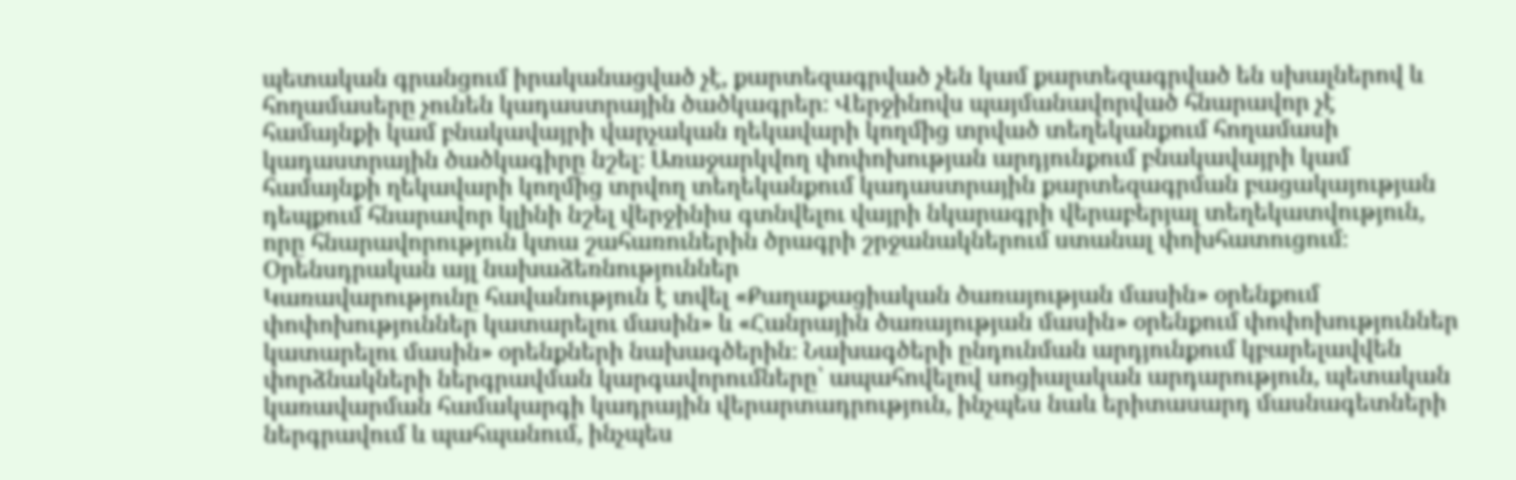պետական գրանցում իրականացված չէ, քարտեզագրված չեն կամ քարտեզագրված են սխալներով և հողամասերը չունեն կադաստրային ծածկագրեր։ Վերջինովս պայմանավորված հնարավոր չէ համայնքի կամ բնակավայրի վարչական ղեկավարի կողմից տրված տեղեկանքում հողամասի կադաստրային ծածկագիրը նշել։ Առաջարկվող փոփոխության արդյունքում բնակավայրի կամ համայնքի ղեկավարի կողմից տրվող տեղեկանքում կադաստրային քարտեզագրման բացակայության դեպքում հնարավոր կլինի նշել վերջինիս գտնվելու վայրի նկարագրի վերաբերյալ տեղեկատվություն, որը հնարավորություն կտա շահառուներին ծրագրի շրջանակներում ստանալ փոխհատուցում։
Օրենսդրական այլ նախաձեռնություններ
Կառավարությունը հավանություն է տվել «Քաղաքացիական ծառայության մասին» օրենքում փոփոխություններ կատարելու մասին» և «Հանրային ծառայության մասին» օրենքում փոփոխություններ կատարելու մասին» օրենքների նախագծերին։ Նախագծերի ընդունման արդյունքում կբարելավվեն փորձնակների ներգրավման կարգավորումները՝ ապահովելով սոցիալական արդարություն, պետական կառավարման համակարգի կադրային վերարտադրություն, ինչպես նաև երիտասարդ մասնագետների ներգրավում և պահպանում, ինչպես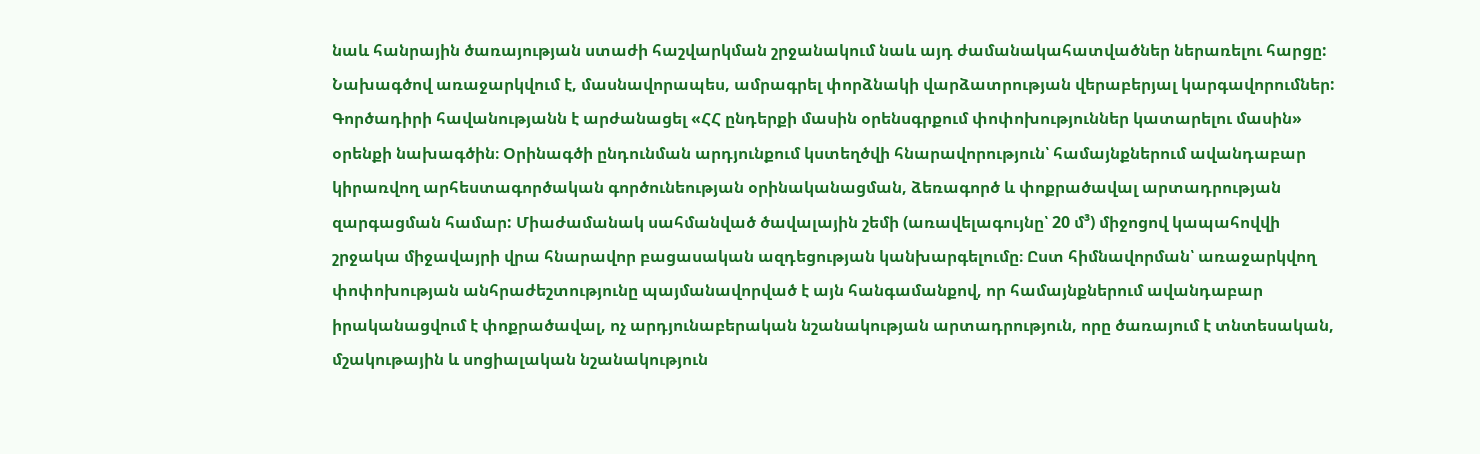նաև հանրային ծառայության ստաժի հաշվարկման շրջանակում նաև այդ ժամանակահատվածներ ներառելու հարցը: Նախագծով առաջարկվում է, մասնավորապես, ամրագրել փորձնակի վարձատրության վերաբերյալ կարգավորումներ:
Գործադիրի հավանությանն է արժանացել «ՀՀ ընդերքի մասին օրենսգրքում փոփոխություններ կատարելու մասին» օրենքի նախագծին։ Օրինագծի ընդունման արդյունքում կստեղծվի հնարավորություն՝ համայնքներում ավանդաբար կիրառվող արհեստագործական գործունեության օրինականացման, ձեռագործ և փոքրածավալ արտադրության զարգացման համար: Միաժամանակ սահմանված ծավալային շեմի (առավելագույնը՝ 20 մ³) միջոցով կապահովվի շրջակա միջավայրի վրա հնարավոր բացասական ազդեցության կանխարգելումը։ Ըստ հիմնավորման՝ առաջարկվող փոփոխության անհրաժեշտությունը պայմանավորված է այն հանգամանքով, որ համայնքներում ավանդաբար իրականացվում է փոքրածավալ, ոչ արդյունաբերական նշանակության արտադրություն, որը ծառայում է տնտեսական, մշակութային և սոցիալական նշանակություն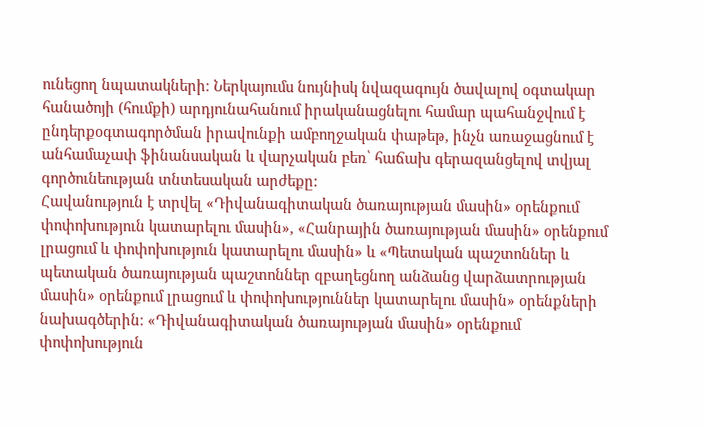ունեցող նպատակների։ Ներկայումս նույնիսկ նվազագույն ծավալով օգտակար հանածոյի (հումքի) արդյունահանում իրականացնելու համար պահանջվում է ընդերքօգտագործման իրավունքի ամբողջական փաթեթ, ինչն առաջացնում է անհամաչափ ֆինանսական և վարչական բեռ՝ հաճախ գերազանցելով տվյալ գործունեության տնտեսական արժեքը:
Հավանություն է տրվել «Դիվանագիտական ծառայության մասին» օրենքում փոփոխություն կատարելու մասին», «Հանրային ծառայության մասին» օրենքում լրացում և փոփոխություն կատարելու մասին» և «Պետական պաշտոններ և պետական ծառայության պաշտոններ զբաղեցնող անձանց վարձատրության մասին» օրենքում լրացում և փոփոխություններ կատարելու մասին» օրենքների նախագծերին։ «Դիվանագիտական ծառայության մասին» օրենքում փոփոխություն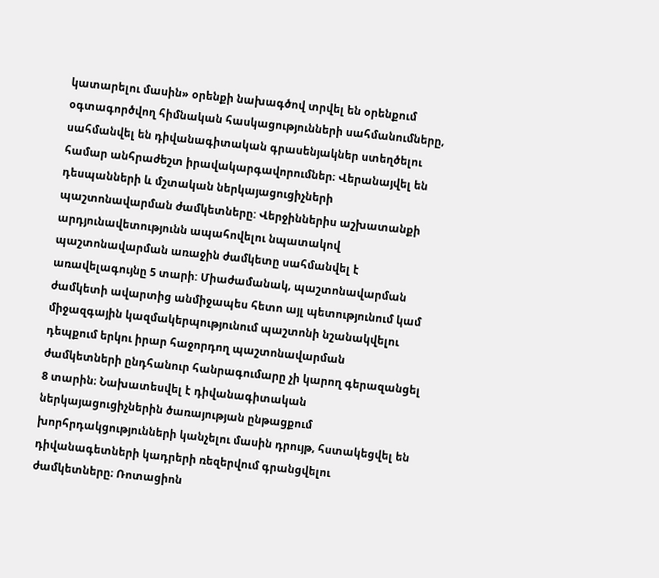կատարելու մասին» օրենքի նախագծով տրվել են օրենքում օգտագործվող հիմնական հասկացությունների սահմանումները, սահմանվել են դիվանագիտական գրասենյակներ ստեղծելու համար անհրաժեշտ իրավակարգավորումներ։ Վերանայվել են դեսպանների և մշտական ներկայացուցիչների պաշտոնավարման ժամկետները: Վերջիններիս աշխատանքի արդյունավետությունն ապահովելու նպատակով պաշտոնավարման առաջին ժամկետը սահմանվել է առավելագույնը 5 տարի: Միաժամանակ, պաշտոնավարման ժամկետի ավարտից անմիջապես հետո այլ պետությունում կամ միջազգային կազմակերպությունում պաշտոնի նշանակվելու դեպքում երկու իրար հաջորդող պաշտոնավարման ժամկետների ընդհանուր հանրագումարը չի կարող գերազանցել 8 տարին։ Նախատեսվել է դիվանագիտական ներկայացուցիչներին ծառայության ընթացքում խորհրդակցությունների կանչելու մասին դրույթ, հստակեցվել են դիվանագետների կադրերի ռեզերվում գրանցվելու ժամկետները։ Ռոտացիոն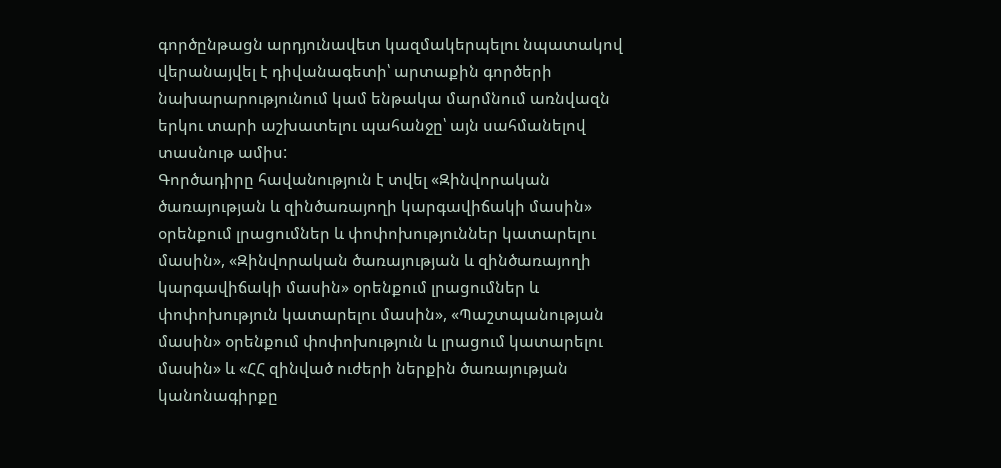գործընթացն արդյունավետ կազմակերպելու նպատակով վերանայվել է դիվանագետի՝ արտաքին գործերի նախարարությունում կամ ենթակա մարմնում առնվազն երկու տարի աշխատելու պահանջը՝ այն սահմանելով տասնութ ամիս:
Գործադիրը հավանություն է տվել «Զինվորական ծառայության և զինծառայողի կարգավիճակի մասին» օրենքում լրացումներ և փոփոխություններ կատարելու մասին», «Զինվորական ծառայության և զինծառայողի կարգավիճակի մասին» օրենքում լրացումներ և փոփոխություն կատարելու մասին», «Պաշտպանության մասին» օրենքում փոփոխություն և լրացում կատարելու մասին» և «ՀՀ զինված ուժերի ներքին ծառայության կանոնագիրքը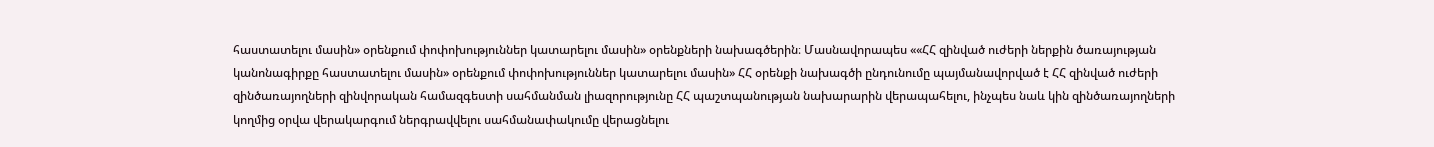հաստատելու մասին» օրենքում փոփոխություններ կատարելու մասին» օրենքների նախագծերին։ Մասնավորապես ««ՀՀ զինված ուժերի ներքին ծառայության կանոնագիրքը հաստատելու մասին» օրենքում փոփոխություններ կատարելու մասին» ՀՀ օրենքի նախագծի ընդունումը պայմանավորված է ՀՀ զինված ուժերի զինծառայողների զինվորական համազգեստի սահմանման լիազորությունը ՀՀ պաշտպանության նախարարին վերապահելու, ինչպես նաև կին զինծառայողների կողմից օրվա վերակարգում ներգրավվելու սահմանափակումը վերացնելու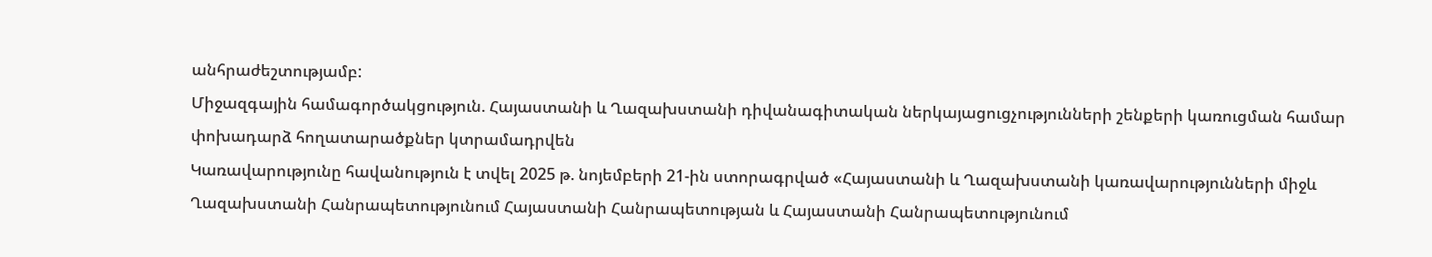անհրաժեշտությամբ:
Միջազգային համագործակցություն. Հայաստանի և Ղազախստանի դիվանագիտական ներկայացուցչությունների շենքերի կառուցման համար փոխադարձ հողատարածքներ կտրամադրվեն
Կառավարությունը հավանություն է տվել 2025 թ. նոյեմբերի 21-ին ստորագրված «Հայաստանի և Ղազախստանի կառավարությունների միջև Ղազախստանի Հանրապետությունում Հայաստանի Հանրապետության և Հայաստանի Հանրապետությունում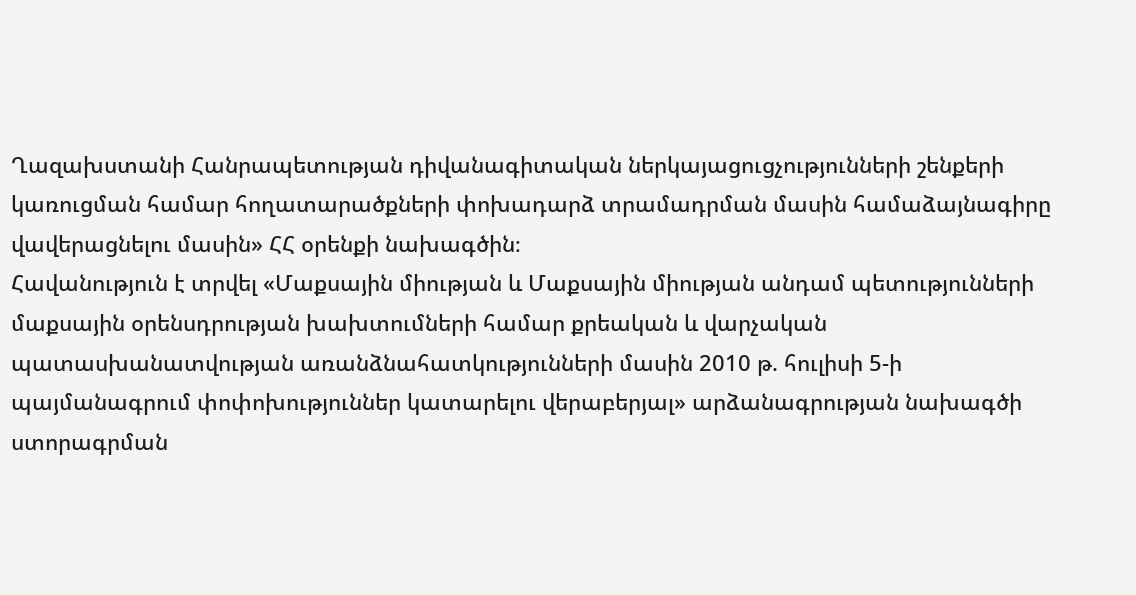Ղազախստանի Հանրապետության դիվանագիտական ներկայացուցչությունների շենքերի կառուցման համար հողատարածքների փոխադարձ տրամադրման մասին համաձայնագիրը վավերացնելու մասին» ՀՀ օրենքի նախագծին։
Հավանություն է տրվել «Մաքսային միության և Մաքսային միության անդամ պետությունների մաքսային օրենսդրության խախտումների համար քրեական և վարչական պատասխանատվության առանձնահատկությունների մասին 2010 թ. հուլիսի 5-ի պայմանագրում փոփոխություններ կատարելու վերաբերյալ» արձանագրության նախագծի ստորագրման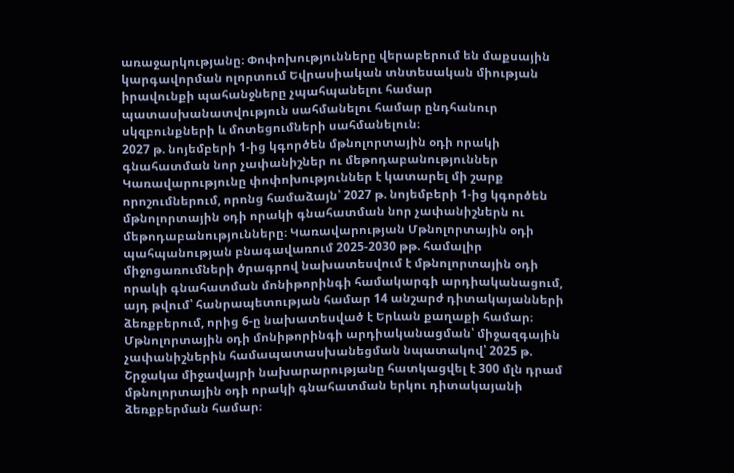առաջարկությանը։ Փոփոխությունները վերաբերում են մաքսային կարգավորման ոլորտում Եվրասիական տնտեսական միության իրավունքի պահանջները չպահպանելու համար պատասխանատվություն սահմանելու համար ընդհանուր սկզբունքների և մոտեցումների սահմանելուն։
2027 թ. նոյեմբերի 1-ից կգործեն մթնոլորտային օդի որակի գնահատման նոր չափանիշներ ու մեթոդաբանություններ
Կառավարությունը փոփոխություններ է կատարել մի շարք որոշումներում, որոնց համաձայն՝ 2027 թ. նոյեմբերի 1-ից կգործեն մթնոլորտային օդի որակի գնահատման նոր չափանիշներն ու մեթոդաբանությունները։ Կառավարության Մթնոլորտային օդի պահպանության բնագավառում 2025-2030 թթ. համալիր միջոցառումների ծրագրով նախատեսվում է մթնոլորտային օդի որակի գնահատման մոնիթորինգի համակարգի արդիականացում, այդ թվում՝ հանրապետության համար 14 անշարժ դիտակայանների ձեռքբերում, որից 6-ը նախատեսված է Երևան քաղաքի համար։ Մթնոլորտային օդի մոնիթորինգի արդիականացման՝ միջազգային չափանիշներին համապատասխանեցման նպատակով՝ 2025 թ. Շրջակա միջավայրի նախարարությանը հատկացվել է 300 մլն դրամ մթնոլորտային օդի որակի գնահատման երկու դիտակայանի ձեռքբերման համար։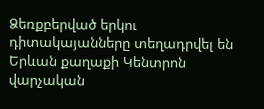Ձեռքբերված երկու դիտակայանները տեղադրվել են Երևան քաղաքի Կենտրոն վարչական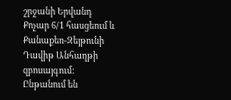շրջանի Երվանդ Քոչար 6/1 հասցեում և Քանաքեռ-Զեյթունի Դավիթ Անհաղթի զբոսայգում: Ընթանում են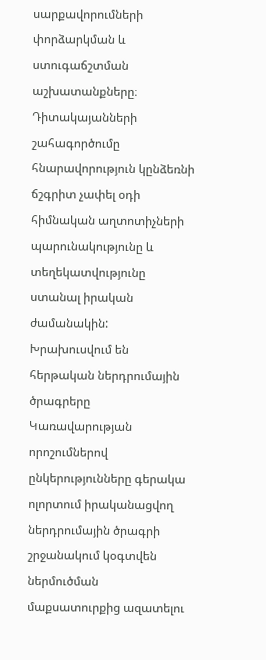սարքավորումների փորձարկման և ստուգաճշտման աշխատանքները։ Դիտակայանների շահագործումը հնարավորություն կընձեռնի ճշգրիտ չափել օդի հիմնական աղտոտիչների պարունակությունը և տեղեկատվությունը ստանալ իրական ժամանակին:
Խրախուսվում են հերթական ներդրումային ծրագրերը
Կառավարության որոշումներով ընկերությունները գերակա ոլորտում իրականացվող ներդրումային ծրագրի շրջանակում կօգտվեն ներմուծման մաքսատուրքից ազատելու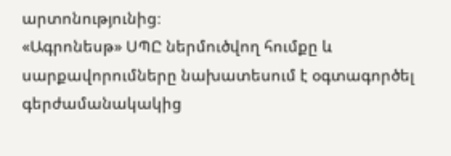արտոնությունից։
«Ագրոնեսթ» ՍՊԸ ներմուծվող հումքը և սարքավորումները նախատեսում է օգտագործել գերժամանակակից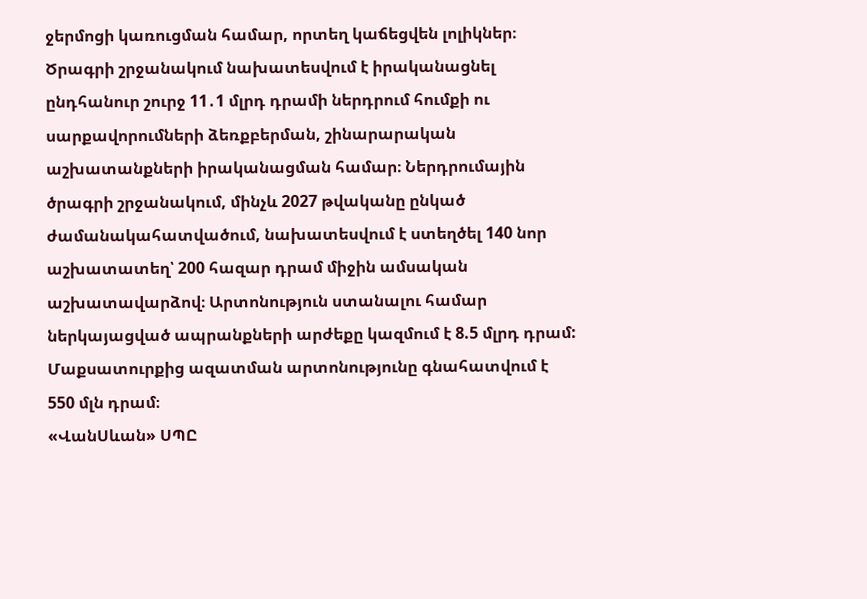ջերմոցի կառուցման համար, որտեղ կաճեցվեն լոլիկներ։ Ծրագրի շրջանակում նախատեսվում է իրականացնել ընդհանուր շուրջ 11․1 մլրդ դրամի ներդրում հումքի ու սարքավորումների ձեռքբերման, շինարարական աշխատանքների իրականացման համար։ Ներդրումային ծրագրի շրջանակում, մինչև 2027 թվականը ընկած ժամանակահատվածում, նախատեսվում է ստեղծել 140 նոր աշխատատեղ՝ 200 հազար դրամ միջին ամսական աշխատավարձով։ Արտոնություն ստանալու համար ներկայացված ապրանքների արժեքը կազմում է 8.5 մլրդ դրամ: Մաքսատուրքից ազատման արտոնությունը գնահատվում է 550 մլն դրամ։
«ՎանՍևան» ՍՊԸ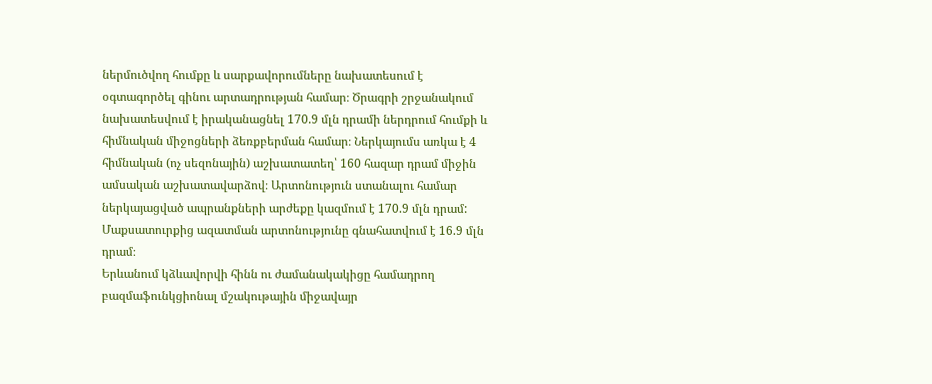ներմուծվող հումքը և սարքավորումները նախատեսում է օգտագործել գինու արտադրության համար։ Ծրագրի շրջանակում նախատեսվում է իրականացնել 170.9 մլն դրամի ներդրում հումքի և հիմնական միջոցների ձեռքբերման համար։ Ներկայումս առկա է 4 հիմնական (ոչ սեզոնային) աշխատատեղ՝ 160 հազար դրամ միջին ամսական աշխատավարձով։ Արտոնություն ստանալու համար ներկայացված ապրանքների արժեքը կազմում է 170.9 մլն դրամ: Մաքսատուրքից ազատման արտոնությունը գնահատվում է 16.9 մլն դրամ։
Երևանում կձևավորվի հինն ու ժամանակակիցը համադրող բազմաֆունկցիոնալ մշակութային միջավայր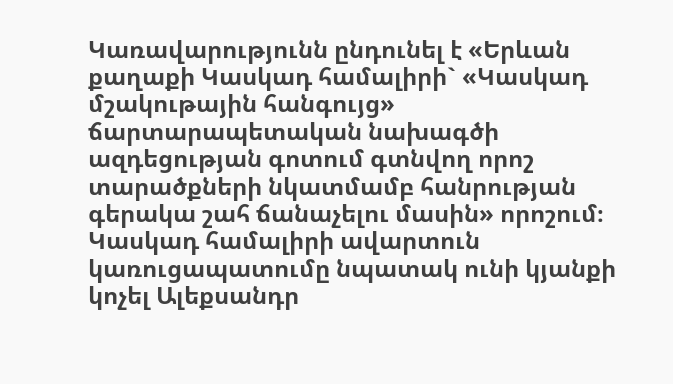Կառավարությունն ընդունել է «Երևան քաղաքի Կասկադ համալիրի` «Կասկադ մշակութային հանգույց» ճարտարապետական նախագծի ազդեցության գոտում գտնվող որոշ տարածքների նկատմամբ հանրության գերակա շահ ճանաչելու մասին» որոշում։ Կասկադ համալիրի ավարտուն կառուցապատումը նպատակ ունի կյանքի կոչել Ալեքսանդր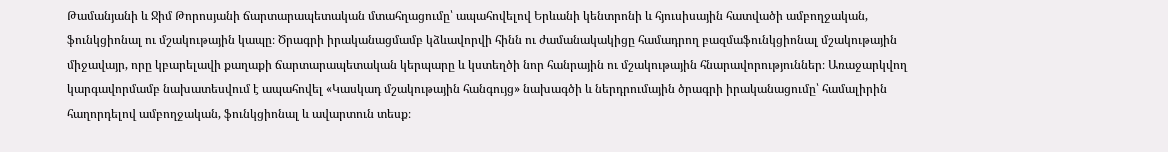Թամանյանի և Ջիմ Թորոսյանի ճարտարապետական մտահղացումը՝ ապահովելով Երևանի կենտրոնի և հյուսիսային հատվածի ամբողջական, ֆունկցիոնալ ու մշակութային կապը։ Ծրագրի իրականացմամբ կձևավորվի հինն ու ժամանակակիցը համադրող բազմաֆունկցիոնալ մշակութային միջավայր, որը կբարելավի քաղաքի ճարտարապետական կերպարը և կստեղծի նոր հանրային ու մշակութային հնարավորություններ։ Առաջարկվող կարգավորմամբ նախատեսվում է ապահովել «Կասկադ մշակութային հանգույց» նախագծի և ներդրումային ծրագրի իրականացումը՝ համալիրին հաղորդելով ամբողջական, ֆունկցիոնալ և ավարտուն տեսք։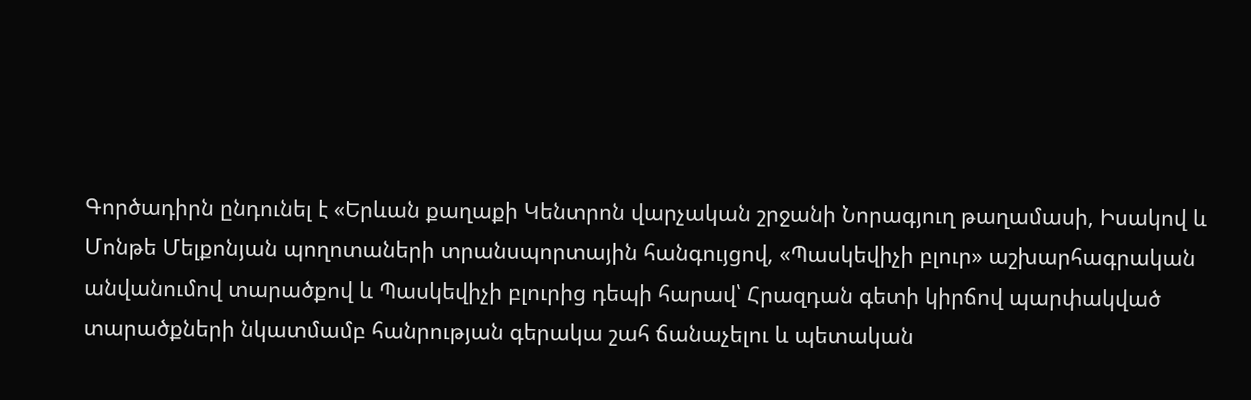Գործադիրն ընդունել է «Երևան քաղաքի Կենտրոն վարչական շրջանի Նորագյուղ թաղամասի, Իսակով և Մոնթե Մելքոնյան պողոտաների տրանսպորտային հանգույցով, «Պասկեվիչի բլուր» աշխարհագրական անվանումով տարածքով և Պասկեվիչի բլուրից դեպի հարավ՝ Հրազդան գետի կիրճով պարփակված տարածքների նկատմամբ հանրության գերակա շահ ճանաչելու և պետական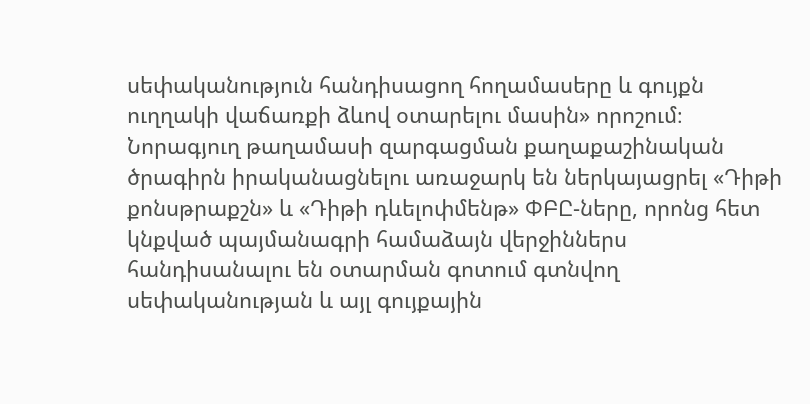սեփականություն հանդիսացող հողամասերը և գույքն ուղղակի վաճառքի ձևով օտարելու մասին» որոշում։ Նորագյուղ թաղամասի զարգացման քաղաքաշինական ծրագիրն իրականացնելու առաջարկ են ներկայացրել «Դիթի քոնսթրաքշն» և «Դիթի դևելոփմենթ» ՓԲԸ-ները, որոնց հետ կնքված պայմանագրի համաձայն վերջիններս հանդիսանալու են օտարման գոտում գտնվող սեփականության և այլ գույքային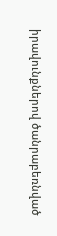իրավունքներով ծանրաբեռնված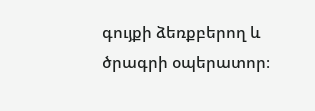գույքի ձեռքբերող և ծրագրի օպերատոր։